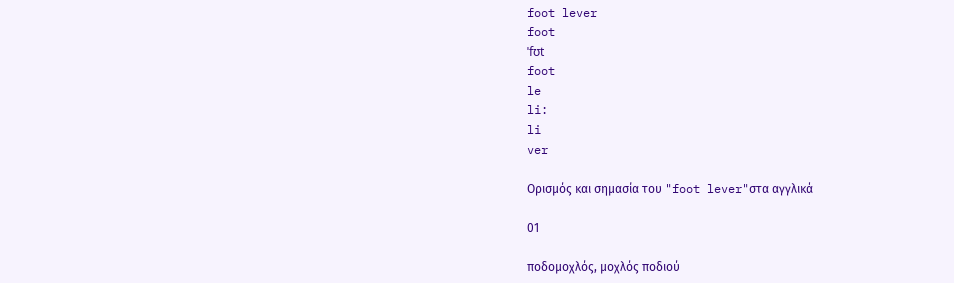foot lever
foot
ˈfʊt
foot
le
li:
li
ver

Ορισμός και σημασία του "foot lever"στα αγγλικά

01

ποδομοχλός, μοχλός ποδιού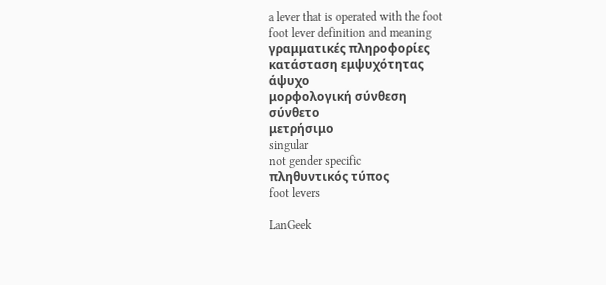a lever that is operated with the foot
foot lever definition and meaning
γραμματικές πληροφορίες
κατάσταση εμψυχότητας
άψυχο
μορφολογική σύνθεση
σύνθετο
μετρήσιμο
singular
not gender specific
πληθυντικός τύπος
foot levers

LanGeek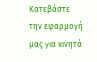Κατεβάστε την εφαρμογή μας για κινητά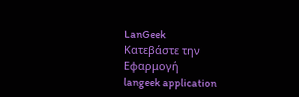LanGeek
Κατεβάστε την Εφαρμογή
langeek application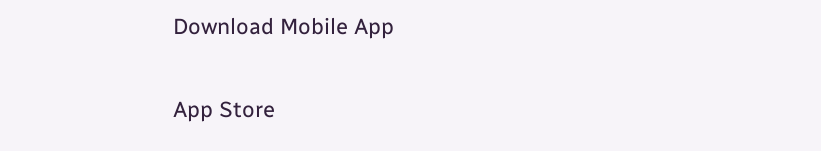Download Mobile App

App Store